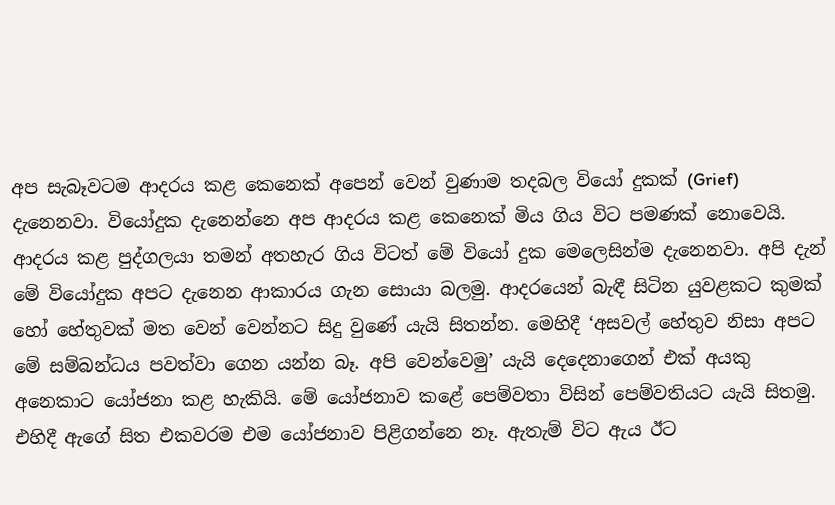අප සැබෑවටම ආදරය කළ කෙනෙක් අපෙන් වෙන් වුණාම තදබල වියෝ දුකක් (Grief) දැනෙනවා. වියෝදුක දැනෙන්නෙ අප ආදරය කළ කෙනෙක් මිය ගිය විට පමණක් නොවෙයි. ආදරය කළ පුද්ගලයා තමන් අතහැර ගිය විටත් මේ වියෝ දුක මෙලෙසින්ම දැනෙනවා. අපි දැන් මේ වියෝදුක අපට දැනෙන ආකාරය ගැන සොයා බලමු. ආදරයෙන් බැඳී සිටින යුවළකට කුමක් හෝ හේතුවක් මත වෙන් වෙන්නට සිදු වුණේ යැයි සිතන්න. මෙහිදී ‘අසවල් හේතුව නිසා අපට මේ සම්බන්ධය පවත්වා ගෙන යන්න බෑ. අපි වෙන්වෙමු’ යැයි දෙදෙනාගෙන් එක් අයකු අනෙකාට යෝජනා කළ හැකියි. මේ යෝජනාව කළේ පෙම්වතා විසින් පෙම්වතියට යැයි සිතමු. එහිදී ඇගේ සිත එකවරම එම යෝජනාව පිළිගන්නෙ නෑ. ඇතැම් විට ඇය ඊට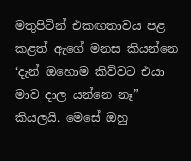මතුපිටින් එකඟතාවය පළ කළත් ඇගේ මනස කියන්නෙ ‘දැන් ඔහොම කිව්වට එයා මාව දාල යන්නෙ නෑ” කියලයි. මෙසේ ඔහු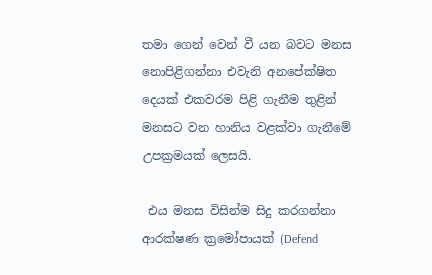තමා ගෙන් වෙන් වී යන බවට මනස නොපිළිගන්නා එවැනි අනපේක්ෂිත දෙයක් එකවරම පිළි ගැනීම තුළින් මනසට වන හානිය වළක්වා ගැනීමේ උපක්‍රමයක් ලෙසයි.

 එය මනස විසින්ම සිදු කරගන්නා ආරක්ෂණ ක්‍රමෝපායක් (Defend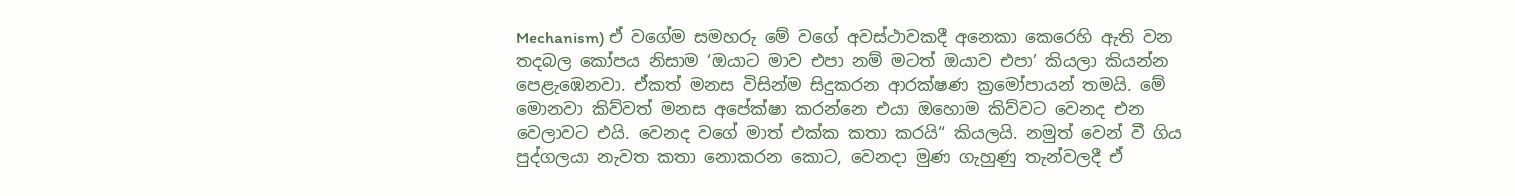Mechanism) ඒ වගේම සමහරු මේ වගේ අවස්ථාවකදී අනෙකා කෙරෙහි ඇති වන තදබල කෝපය නිසාම ‘ඔයාට මාව එපා නම් මටත් ඔයාව එපා’ කියලා කියන්න පෙළැඹෙනවා. ඒකත් මනස විසින්ම සිදුකරන ආරක්ෂණ ක්‍රමෝපායන් තමයි. මේ මොනවා කිව්වත් මනස අපේක්ෂා කරන්නෙ එයා ඔහොම කිව්වට වෙනද එන වෙලාවට එයි. වෙනද වගේ මාත් එක්ක කතා කරයි“ කියලයි. නමුත් වෙන් වී ගිය පුද්ගලයා නැවත කතා නොකරන කොට, වෙනදා මුණ ගැහුණු තැන්වලදී ඒ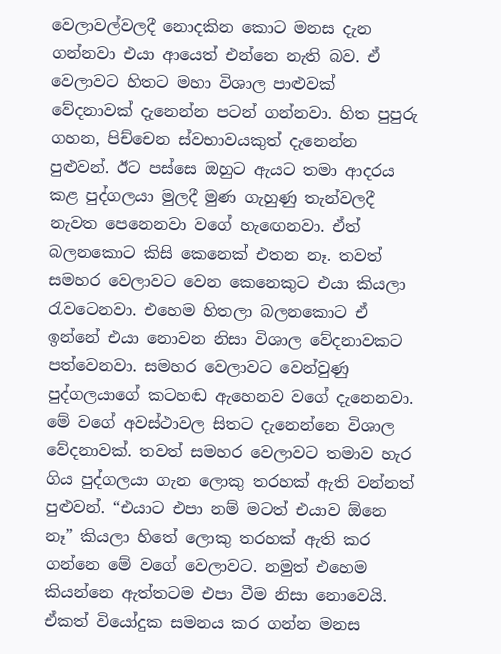වෙලාවල්වලදී නොදකින කොට මනස දැන ගන්නවා එයා ආයෙත් එන්නෙ නැති බව. ඒ වෙලාවට හිතට මහා විශාල පාළුවක් වේදනාවක් දැනෙන්න පටන් ගන්නවා. හිත පුපුරු ගහන, පිච්චෙන ස්වභාවයකුත් දැනෙන්න පුළුවන්. ඊට පස්සෙ ඔහුට ඇයට තමා ආදරය කළ පුද්ගලයා මුලදී මුණ ගැහුණු තැන්වලදී නැවත පෙනෙනවා වගේ හැඟෙනවා. ඒත් බලනකොට කිසි කෙනෙක් එතන නෑ. තවත් සමහර වෙලාවට වෙන කෙනෙකුට එයා කියලා රැවටෙනවා. එහෙම හිතලා බලනකොට ඒ ඉන්නේ එයා නොවන නිසා විශාල වේදනාවකට පත්වෙනවා. සමහර වෙලාවට වෙන්වුණු පුද්ගලයාගේ කටහඬ ඇහෙනව වගේ දැනෙනවා. මේ වගේ අවස්ථාවල සිතට දැනෙන්නෙ විශාල වේදනාවක්. තවත් සමහර වෙලාවට තමාව හැර ගිය පුද්ගලයා ගැන ලොකු තරහක් ඇති වන්නත් පුළුවන්. “එයාට එපා නම් මටත් එයාව ඕනෙ නෑ” කියලා හිතේ ලොකු තරහක් ඇති කර ගන්නෙ මේ වගේ වෙලාවට. නමුත් එහෙම කියන්නෙ ඇත්තටම එපා වීම නිසා නොවෙයි. ඒකත් වියෝදුක සමනය කර ගන්න මනස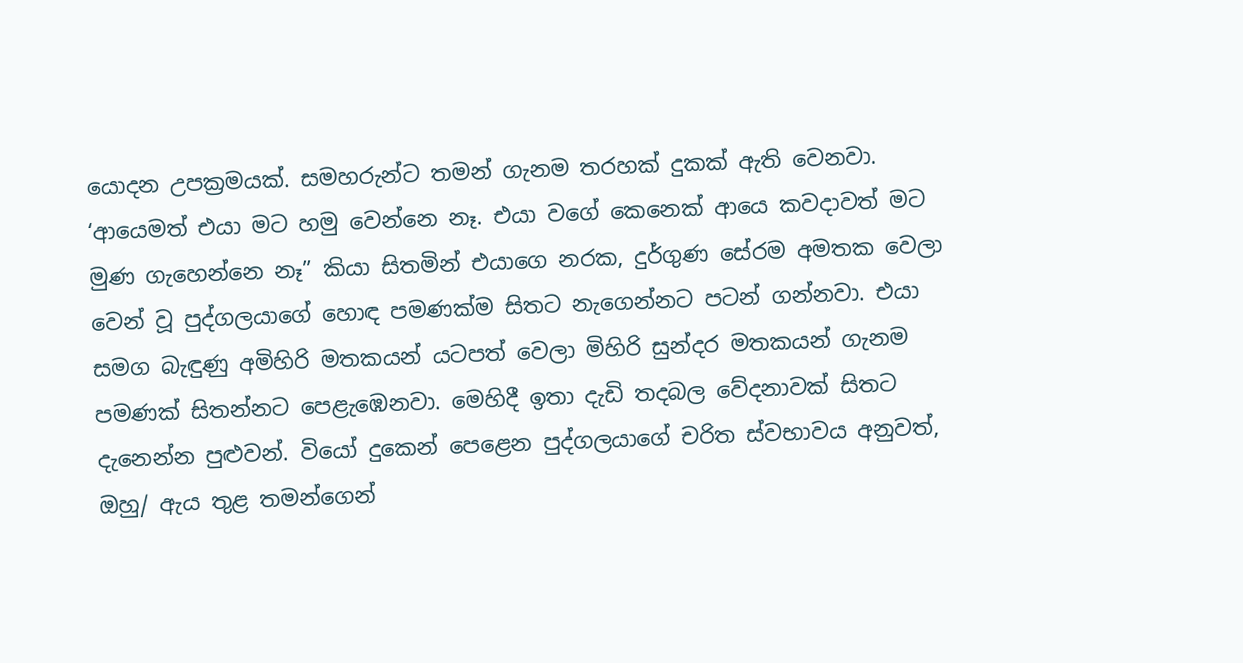යොදන උපක්‍රමයක්. සමහරුන්ට තමන් ගැනම තරහක් දුකක් ඇති වෙනවා. ‘ආයෙමත් එයා මට හමු වෙන්නෙ නෑ. එයා වගේ කෙනෙක් ආයෙ කවදාවත් මට මුණ ගැහෙන්නෙ නෑ” කියා සිතමින් එයාගෙ නරක, දුර්ගුණ සේරම අමතක වෙලා වෙන් වූ පුද්ගලයාගේ හොඳ පමණක්ම සිතට නැගෙන්නට පටන් ගන්නවා. එයා සමග බැඳුණු අමිහිරි මතකයන් යටපත් වෙලා මිහිරි සුන්දර මතකයන් ගැනම පමණක් සිතන්නට පෙළැඹෙනවා. මෙහිදී ඉතා දැඩි තදබල වේදනාවක් සිතට දැනෙන්න පුළුවන්. වියෝ දුකෙන් පෙළෙන පුද්ගලයාගේ චරිත ස්වභාවය අනුවත්, ඔහු/ ඇය තුළ තමන්ගෙන්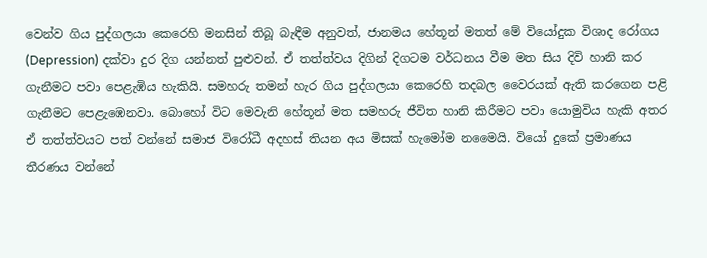වෙන්ව ගිය පුද්ගලයා කෙරෙහි මනසින් තිබූ බැඳීම අනුවත්, ජානමය හේතූන් මතත් මේ වියෝදුක විශාද රෝගය (Depression) දක්වා දුර දිග යන්නත් පුළුවන්. ඒ තත්ත්වය දිගින් දිගටම වර්ධනය වීම මත සිය දිවි හානි කර ගැනීමට පවා පෙළැඹිය හැකියි. සමහරු තමන් හැර ගිය පුද්ගලයා කෙරෙහි තදබල වෛරයක් ඇති කරගෙන පළි ගැනීමට පෙළැඹෙනවා. බොහෝ විට මෙවැනි හේතූන් මත සමහරු ජීවිත හානි කිරීමට පවා යොමුවිය හැකි අතර ඒ තත්ත්වයට පත් වන්නේ සමාජ විරෝධී අදහස් තියන අය මිසක් හැමෝම නමෛයි. වියෝ දුකේ ප්‍රමාණය තීරණය වන්නේ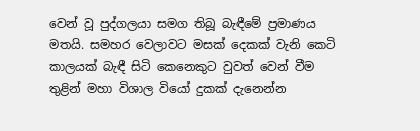වෙන් වූ පුද්ගලයා සමග තිබූ බැඳීමේ ප්‍රමාණය මතයි. සමහර වෙලාවට මසක් දෙකක් වැනි කෙටි කාලයක් බැඳී සිටි කෙනෙකුට වුවත් වෙන් වීම තුළින් මහා විශාල වියෝ දුකක් දැනෙන්න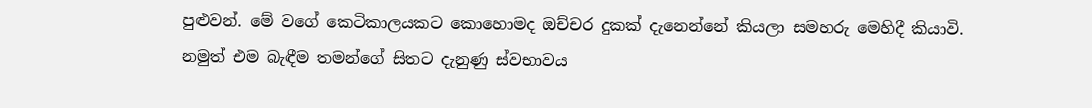පුළුවන්. මේ වගේ කෙටිකාලයකට කොහොමද ඔච්චර දුකක් දැනෙන්නේ කියලා සමහරු මෙහිදී කියාවි. නමුත් එම බැඳීම තමන්ගේ සිතට දැනුණු ස්වභාවය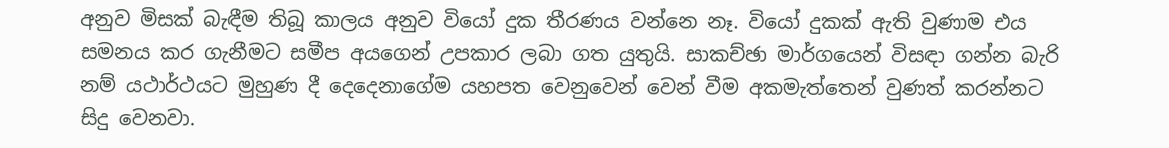අනුව මිසක් බැඳීම තිබූ කාලය අනුව වියෝ දුක තීරණය වන්නෙ නෑ. වියෝ දුකක් ඇති වුණාම එය සමනය කර ගැනීමට සමීප අයගෙන් උපකාර ලබා ගත යුතුයි. සාකච්ඡා මාර්ගයෙන් විසඳා ගන්න බැරි නම් යථාර්ථයට මුහුණ දී දෙදෙනාගේම යහපත වෙනුවෙන් වෙන් වීම අකමැත්තෙන් වුණත් කරන්නට සිදු වෙනවා.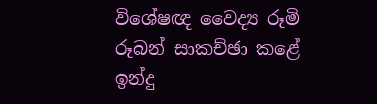විශේෂඥ වෛද්‍ය රූමි රූබන් සාකච්ඡා කළේ ඉන්දු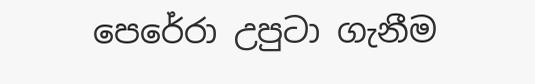පෙරේරා උපුටා ගැනීම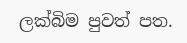ලක්බිම පුවත් පත.